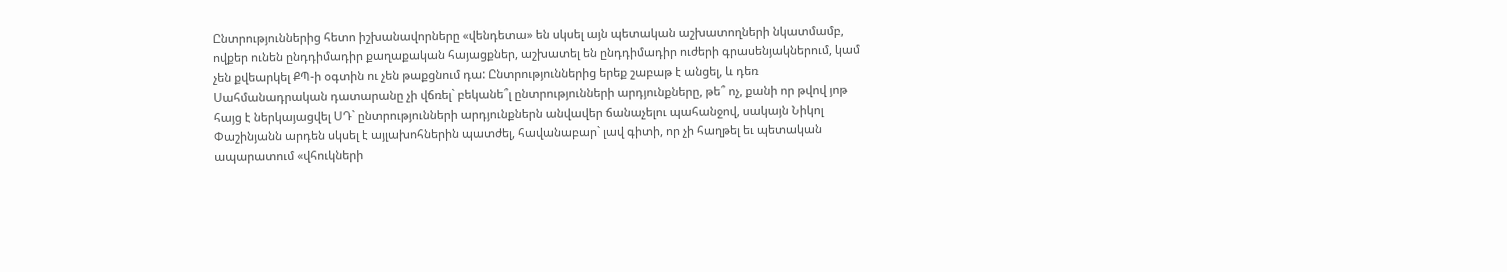Ընտրություններից հետո իշխանավորները «վենդետա» են սկսել այն պետական աշխատողների նկատմամբ, ովքեր ունեն ընդդիմադիր քաղաքական հայացքներ, աշխատել են ընդդիմադիր ուժերի գրասենյակներում, կամ չեն քվեարկել ՔՊ-ի օգտին ու չեն թաքցնում դա: Ընտրություններից երեք շաբաթ է անցել, և դեռ Սահմանադրական դատարանը չի վճռել` բեկանե՞լ ընտրությունների արդյունքները, թե՞ ոչ, քանի որ թվով յոթ հայց է ներկայացվել ՍԴ` ընտրությունների արդյունքներն անվավեր ճանաչելու պահանջով, սակայն Նիկոլ Փաշինյանն արդեն սկսել է այլախոհներին պատժել, հավանաբար` լավ գիտի, որ չի հաղթել եւ պետական ապարատում «վհուկների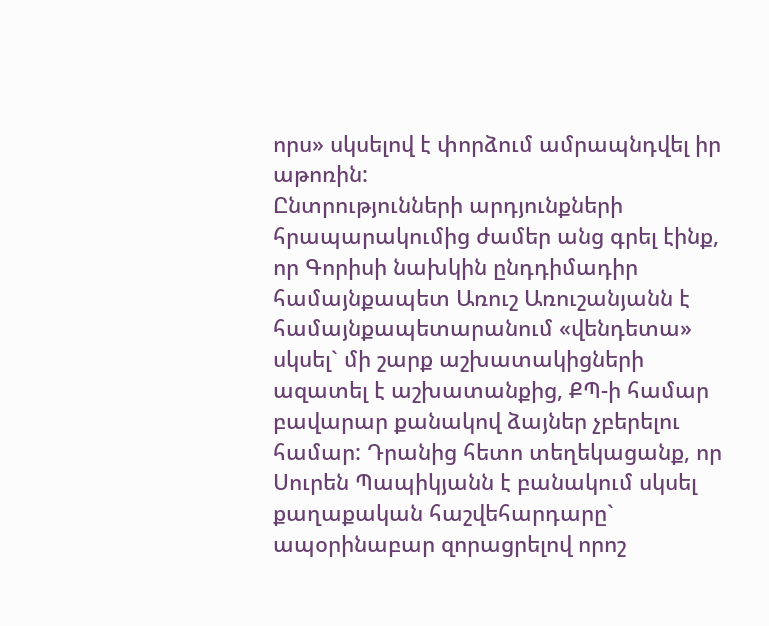որս» սկսելով է փորձում ամրապնդվել իր աթոռին:
Ընտրությունների արդյունքների հրապարակումից ժամեր անց գրել էինք, որ Գորիսի նախկին ընդդիմադիր համայնքապետ Առուշ Առուշանյանն է համայնքապետարանում «վենդետա» սկսել` մի շարք աշխատակիցների ազատել է աշխատանքից, ՔՊ-ի համար բավարար քանակով ձայներ չբերելու համար: Դրանից հետո տեղեկացանք, որ Սուրեն Պապիկյանն է բանակում սկսել քաղաքական հաշվեհարդարը` ապօրինաբար զորացրելով որոշ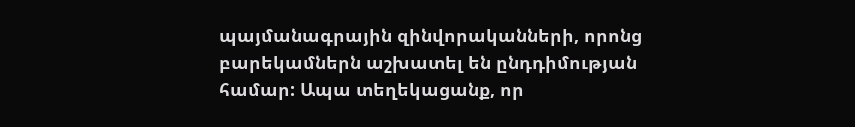պայմանագրային զինվորականների, որոնց բարեկամներն աշխատել են ընդդիմության համար: Ապա տեղեկացանք, որ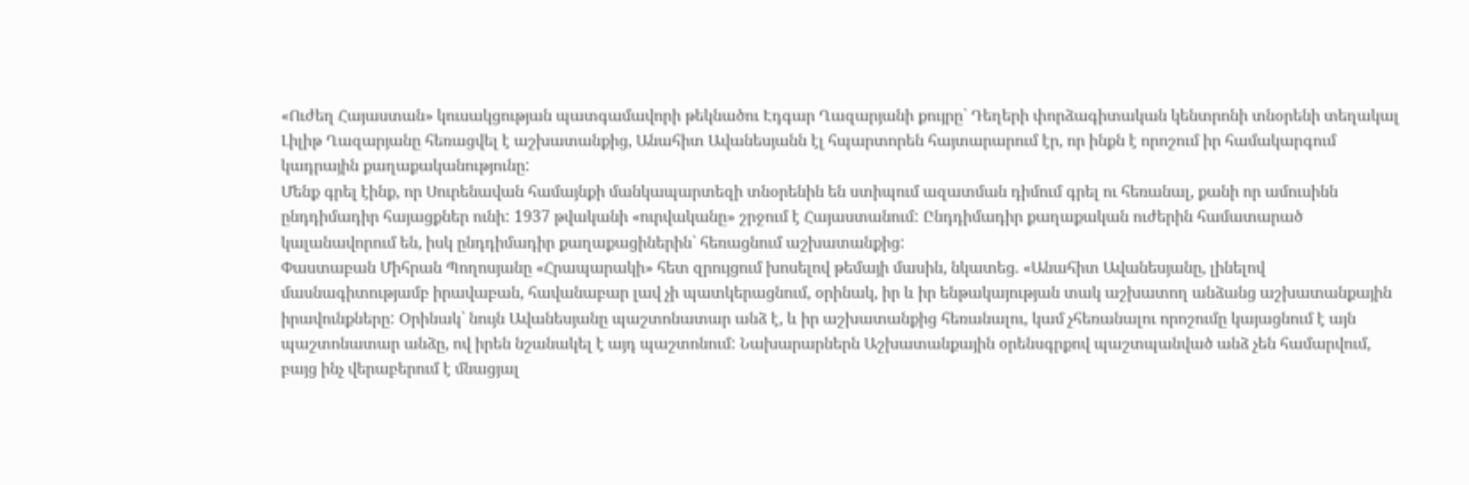«Ուժեղ Հայաստան» կուսակցության պատգամավորի թեկնածու Էդգար Ղազարյանի քույրը` Դեղերի փորձագիտական կենտրոնի տնօրենի տեղակալ Լիլիթ Ղազարյանը հեռացվել է աշխատանքից, Անահիտ Ավանեսյանն էլ հպարտորեն հայտարարում էր, որ ինքն է որոշում իր համակարգում կադրային քաղաքականությունը:
Մենք գրել էինք, որ Սուրենավան համայնքի մանկապարտեզի տնօրենին են ստիպում ազատման դիմում գրել ու հեռանալ, քանի որ ամուսինն ընդդիմադիր հայացքներ ունի: 1937 թվականի «ուրվականը» շրջում է Հայաստանում: Ընդդիմադիր քաղաքական ուժերին համատարած կալանավորում են, իսկ ընդդիմադիր քաղաքացիներին` հեռացնում աշխատանքից:
Փաստաբան Միհրան Պողոսյանը «Հրապարակի» հետ զրույցում խոսելով թեմայի մասին, նկատեց. «Անահիտ Ավանեսյանը, լինելով մասնագիտությամբ իրավաբան, հավանաբար լավ չի պատկերացնում, օրինակ, իր և իր ենթակայության տակ աշխատող անձանց աշխատանքային իրավունքները: Օրինակ` նույն Ավանեսյանը պաշտոնատար անձ է, և իր աշխատանքից հեռանալու, կամ չհեռանալու որոշումը կայացնում է այն պաշտոնատար անձը, ով իրեն նշանակել է այդ պաշտոնում: Նախարարներն Աշխատանքային օրենսգրքով պաշտպանված անձ չեն համարվում, բայց ինչ վերաբերում է մնացյալ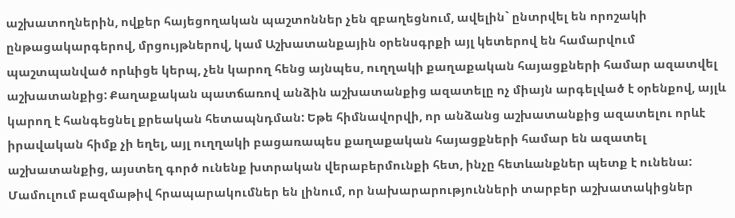աշխատողներին, ովքեր հայեցողական պաշտոններ չեն զբաղեցնում, ավելին` ընտրվել են որոշակի ընթացակարգերով, մրցույթներով, կամ Աշխատանքային օրենսգրքի այլ կետերով են համարվում պաշտպանված որևիցե կերպ, չեն կարող հենց այնպես, ուղղակի քաղաքական հայացքների համար ազատվել աշխատանքից: Քաղաքական պատճառով անձին աշխատանքից ազատելը ոչ միայն արգելված է օրենքով, այլև կարող է հանգեցնել քրեական հետապնդման: Եթե հիմնավորվի, որ անձանց աշխատանքից ազատելու որևէ իրավական հիմք չի եղել, այլ ուղղակի բացառապես քաղաքական հայացքների համար են ազատել աշխատանքից, այստեղ գործ ունենք խտրական վերաբերմունքի հետ, ինչը հետևանքներ պետք է ունենա: Մամուլում բազմաթիվ հրապարակումներ են լինում, որ նախարարությունների տարբեր աշխատակիցներ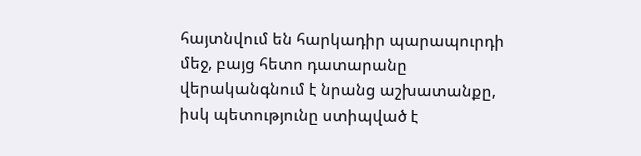հայտնվում են հարկադիր պարապուրդի մեջ, բայց հետո դատարանը վերականգնում է նրանց աշխատանքը, իսկ պետությունը ստիպված է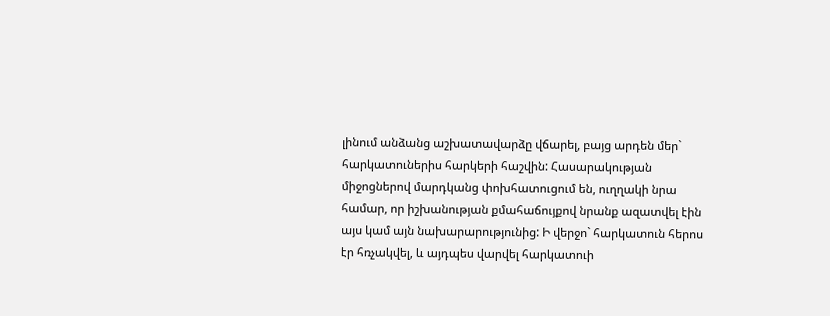լինում անձանց աշխատավարձը վճարել, բայց արդեն մեր` հարկատուներիս հարկերի հաշվին: Հասարակության միջոցներով մարդկանց փոխհատուցում են, ուղղակի նրա համար, որ իշխանության քմահաճույքով նրանք ազատվել էին այս կամ այն նախարարությունից: Ի վերջո` հարկատուն հերոս էր հռչակվել, և այդպես վարվել հարկատուի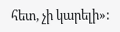հետ, չի կարելի»: